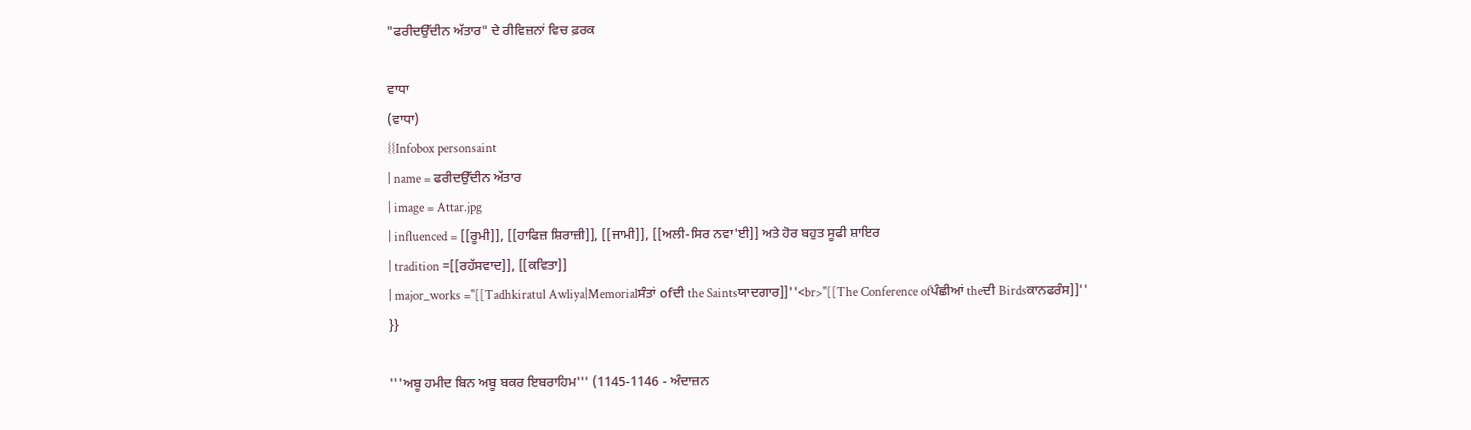"ਫਰੀਦਉੱਦੀਨ ਅੱਤਾਰ" ਦੇ ਰੀਵਿਜ਼ਨਾਂ ਵਿਚ ਫ਼ਰਕ

ਵਾਧਾ
(ਵਾਧਾ)
{{Infobox personsaint
| name = ਫਰੀਦਉੱਦੀਨ ਅੱਤਾਰ
| image = Attar.jpg
| influenced = [[ਰੂਮੀ]], [[ਹਾਫਿਜ਼ ਸ਼ਿਰਾਜ਼ੀ]], [[ਜਾਮੀ]], [[ਅਲੀ-ਸਿਰ ਨਵਾ'ਈ]] ਅਤੇ ਹੋਰ ਬਹੁਤ ਸੂਫੀ ਸ਼ਾਇਰ
| tradition =[[ਰਹੱਸਵਾਦ]], [[ਕਵਿਤਾ]]
| major_works =''[[Tadhkiratul Awliya|Memorialਸੰਤਾਂ ofਦੀ the Saintsਯਾਦਗਾਰ]]''<br>''[[The Conference ofਪੰਛੀਆਂ theਦੀ Birdsਕਾਨਫਰੰਸ]]''
}}

'''ਅਬੂ ਹਮੀਦ ਬਿਨ ਅਬੂ ਬਕਰ ਇਬਰਾਹਿਮ''' (1145-1146 - ਅੰਦਾਜ਼ਨ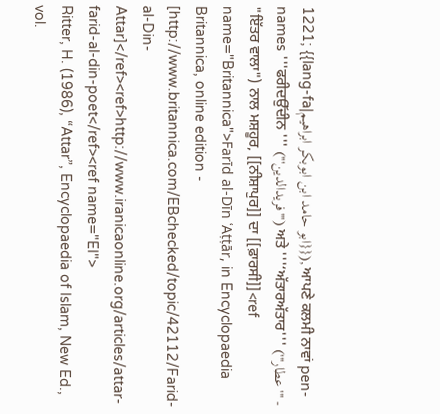1221; {{lang-fa|ابو حامد ابن ابوبکر ابراهیم}}), ਆਪਣੇ ਕਲਮੀ ਨਾਵਾਂ pen-names '''ਫਰੀਦਉੱਦੀਨ ''' ('''فریدالدین''') ਅਤੇ '''‘ਅੱਤਾਰਅੱਤਾਰ''' ('''عطار''' - "ਇੱਤਰ ਵਾਲਾ") ਨਾਲ ਮਸ਼ਹੂਰ, [[ਨੀਸ਼ਾਪੁਰ]] ਦਾ [[ਫ਼ਾਰਸੀ]]<ref name="Britannica">Farīd al-Dīn ʿAṭṭār, in Encyclopaedia Britannica, online edition - [http://www.britannica.com/EBchecked/topic/42112/Farid-al-Din-Attar]</ref><ref>http://www.iranicaonline.org/articles/attar-farid-al-din-poet</ref><ref name="EI">
Ritter, H. (1986), “Attar”, Encyclopaedia of Islam, New Ed., vol.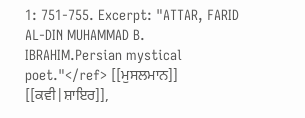1: 751-755. Excerpt: "ATTAR, FARID AL-DIN MUHAMMAD B. IBRAHIM.Persian mystical poet."</ref> [[ਮੁਸਲਮਾਨ]] [[ਕਵੀ|ਸ਼ਾਇਰ]],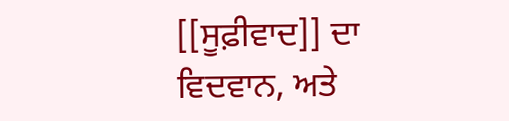[[ਸੂਫ਼ੀਵਾਦ]] ਦਾ ਵਿਦਵਾਨ, ਅਤੇ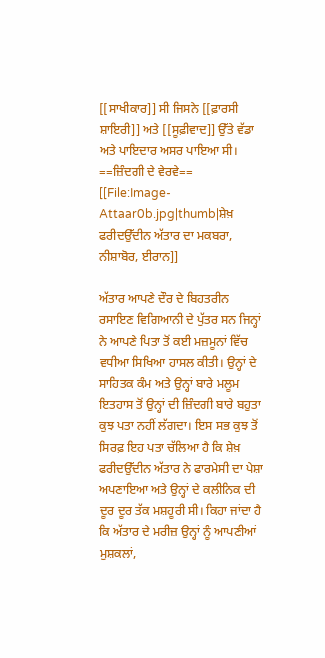[[ਸਾਖੀਕਾਰ]] ਸੀ ਜਿਸਨੇ [[ਫ਼ਾਰਸੀ ਸ਼ਾਇਰੀ]] ਅਤੇ [[ਸੂਫ਼ੀਵਾਦ]] ਉੱਤੇ ਵੱਡਾ ਅਤੇ ਪਾਇਦਾਰ ਅਸਰ ਪਾਇਆ ਸੀ।
==ਜ਼ਿੰਦਗੀ ਦੇ ਵੇਰਵੇ==
[[File:Image-Attaar0b.jpg|thumb|ਸ਼ੇਖ਼ ਫਰੀਦਉੱਦੀਨ ਅੱਤਾਰ ਦਾ ਮਕਬਰਾ, ਨੀਸ਼ਾਬੋਰ, ਈਰਾਨ]]

ਅੱਤਾਰ ਆਪਣੇ ਦੌਰ ਦੇ ਬਿਹਤਰੀਨ ਰਸਾਇਣ ਵਿਗਿਆਨੀ ਦੇ ਪੁੱਤਰ ਸਨ ਜਿਨ੍ਹਾਂ ਨੇ ਆਪਣੇ ਪਿਤਾ ਤੋਂ ਕਈ ਮਜ਼ਮੂਨਾਂ ਵਿੱਚ ਵਧੀਆ ਸਿਖਿਆ ਹਾਸਲ ਕੀਤੀ। ਉਨ੍ਹਾਂ ਦੇ ਸਾਹਿਤਕ ਕੰਮ ਅਤੇ ਉਨ੍ਹਾਂ ਬਾਰੇ ਮਲੂਮ ਇਤਹਾਸ ਤੋਂ ਉਨ੍ਹਾਂ ਦੀ ਜ਼ਿੰਦਗੀ ਬਾਰੇ ਬਹੁਤਾ ਕੁਝ ਪਤਾ ਨਹੀਂ ਲੱਗਦਾ। ਇਸ ਸਭ ਕੁਝ ਤੋਂ ਸਿਰਫ਼ ਇਹ ਪਤਾ ਚੱਲਿਆ ਹੈ ਕਿ ਸ਼ੇਖ਼ ਫਰੀਦਉੱਦੀਨ ਅੱਤਾਰ ਨੇ ਫਾਰਮੇਸੀ ਦਾ ਪੇਸ਼ਾ ਅਪਣਾਇਆ ਅਤੇ ਉਨ੍ਹਾਂ ਦੇ ਕਲੀਨਿਕ ਦੀ ਦੂਰ ਦੂਰ ਤੱਕ ਮਸ਼ਹੂਰੀ ਸੀ। ਕਿਹਾ ਜਾਂਦਾ ਹੈ ਕਿ ਅੱਤਾਰ ਦੇ ਮਰੀਜ਼ ਉਨ੍ਹਾਂ ਨੂੰ ਆਪਣੀਆਂ ਮੁਸ਼ਕਲਾਂ,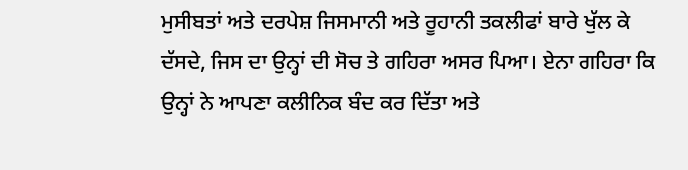ਮੁਸੀਬਤਾਂ ਅਤੇ ਦਰਪੇਸ਼ ਜਿਸਮਾਨੀ ਅਤੇ ਰੂਹਾਨੀ ਤਕਲੀਫਾਂ ਬਾਰੇ ਖੁੱਲ ਕੇ ਦੱਸਦੇ, ਜਿਸ ਦਾ ਉਨ੍ਹਾਂ ਦੀ ਸੋਚ ਤੇ ਗਹਿਰਾ ਅਸਰ ਪਿਆ। ਏਨਾ ਗਹਿਰਾ ਕਿ ਉਨ੍ਹਾਂ ਨੇ ਆਪਣਾ ਕਲੀਨਿਕ ਬੰਦ ਕਰ ਦਿੱਤਾ ਅਤੇ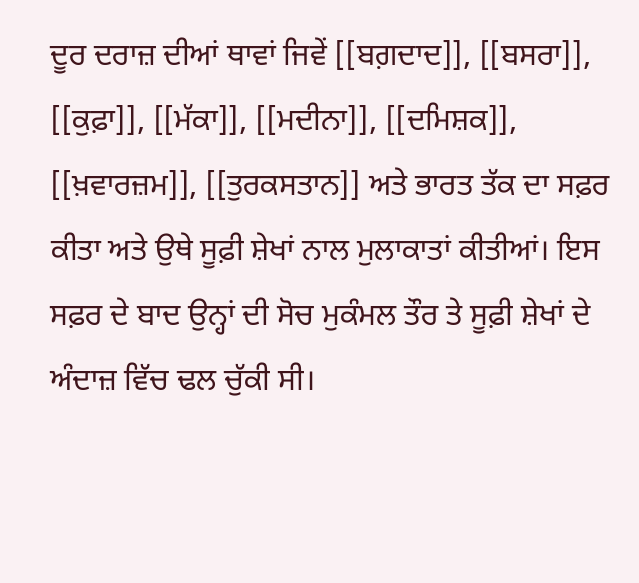ਦੂਰ ਦਰਾਜ਼ ਦੀਆਂ ਥਾਵਾਂ ਜਿਵੇਂ [[ਬਗ਼ਦਾਦ]], [[ਬਸਰਾ]], [[ਕੁਫ਼ਾ]], [[ਮੱਕਾ]], [[ਮਦੀਨਾ]], [[ਦਮਿਸ਼ਕ]], [[ਖ਼ਵਾਰਜ਼ਮ]], [[ਤੁਰਕਸਤਾਨ]] ਅਤੇ ਭਾਰਤ ਤੱਕ ਦਾ ਸਫ਼ਰ ਕੀਤਾ ਅਤੇ ਉਥੇ ਸੂਫ਼ੀ ਸ਼ੇਖਾਂ ਨਾਲ ਮੁਲਾਕਾਤਾਂ ਕੀਤੀਆਂ। ਇਸ ਸਫ਼ਰ ਦੇ ਬਾਦ ਉਨ੍ਹਾਂ ਦੀ ਸੋਚ ਮੁਕੰਮਲ ਤੌਰ ਤੇ ਸੂਫ਼ੀ ਸ਼ੇਖਾਂ ਦੇ ਅੰਦਾਜ਼ ਵਿੱਚ ਢਲ ਚੁੱਕੀ ਸੀ।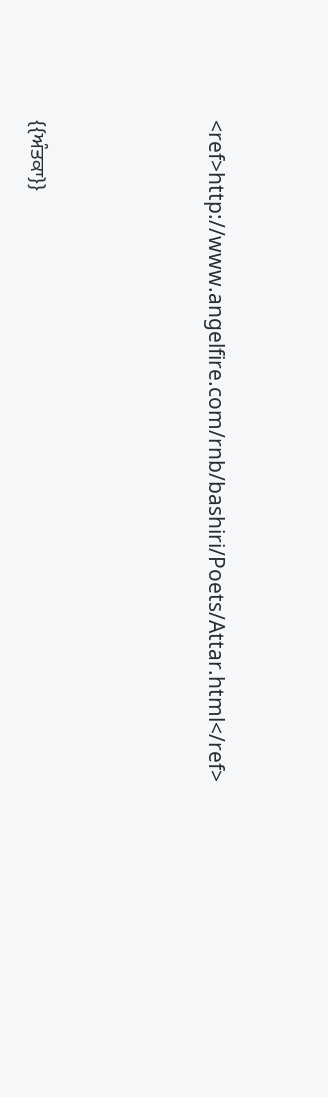<ref>http://www.angelfire.com/rnb/bashiri/Poets/Attar.html</ref>




{{ਅੰਤਕਾ}}